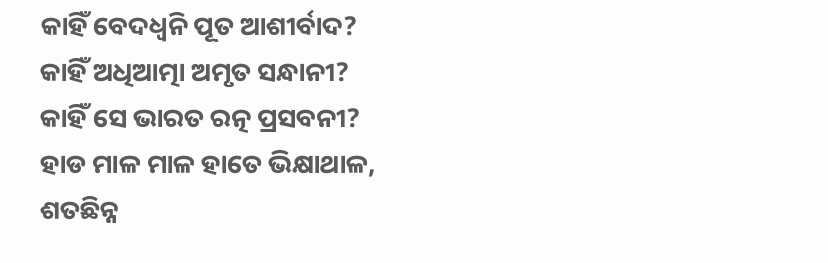କାହିଁ ବେଦଧ୍ବନି ପୂତ ଆଶୀର୍ବାଦ?
କାହିଁ ଅଧିଆତ୍ମା ଅମୃତ ସନ୍ଧାନୀ?
କାହିଁ ସେ ଭାରତ ରତ୍ନ ପ୍ରସବନୀ?
ହାଡ ମାଳ ମାଳ ହାତେ ଭିକ୍ଷାଥାଳ,
ଶତଛିନ୍ନ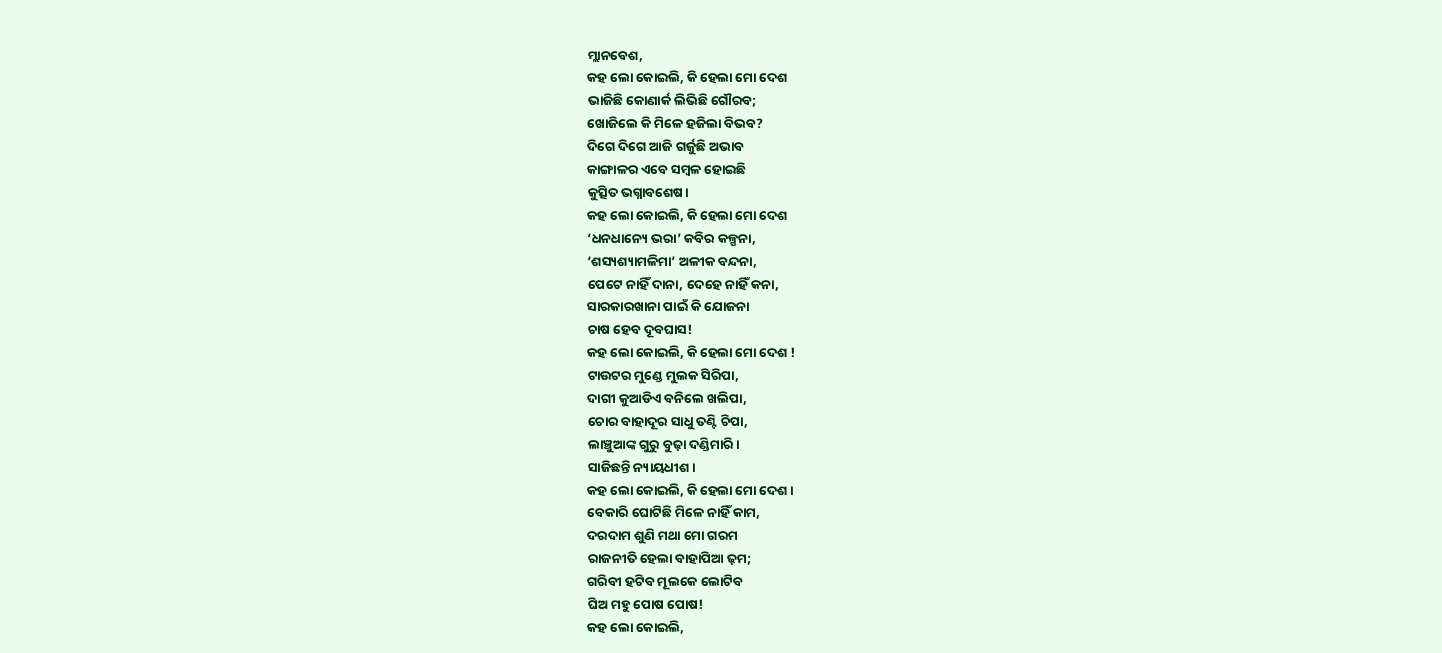ମ୍ଲାନବେଶ,
କହ ଲୋ କୋଇଲି, କି ହେଲା ମୋ ଦେଶ
ଭାଜିଛି କୋଣାର୍କ ଲିଭିଛି ଗୌରବ;
ଖୋଜିଲେ କି ମିଳେ ହଜିଲା ବିଭବ?
ଦିଗେ ଦିଗେ ଆଜି ଗର୍ଜୁଛି ଅଭାବ
କାଙ୍ଗାଳର ଏବେ ସମ୍ବଳ ହୋଇଛି
କୁତ୍ସିତ ଭଗ୍ନାବଶେଷ।
କହ ଲୋ କୋଇଲି, କି ହେଲା ମୋ ଦେଶ
‘ଧନଧାନ୍ୟେ ଭରା’ କବିର କଳ୍ପନା,
‘ଶସ୍ୟଶ୍ୟାମଳିମା’ ଅଳୀକ ବନ୍ଦନା,
ପେଟେ ନାହିଁ ଦାନା, ଦେହେ ନାହିଁ କନା,
ସାରକାରଖାନା ପାଇଁ କି ଯୋଜନା
ଚାଷ ହେବ ଦୂବଘାସ!
କହ ଲୋ କୋଇଲି, କି ହେଲା ମୋ ଦେଶ !
ଟାଉଟର ମୁଣ୍ଡେ ମୁଲକ ସିରିପା,
ଦାଗୀ କୁଆଡିଏ ବନିଲେ ଖଲିପା,
ଚୋର ବାହାଦୂର ସାଧୁ ତଣ୍ଟି ଚିପା,
ଲାଞ୍ଚୁଆଙ୍କ ଗୁରୁ ବୁଢ଼ା ଦଣ୍ଡିମାରି।
ସାଜିଛନ୍ତି ନ୍ୟାୟଧୀଶ।
କହ ଲୋ କୋଇଲି, କି ହେଲା ମୋ ଦେଶ ।
ବେକାରି ଘୋଟିଛି ମିଳେ ନାହିଁ କାମ,
ଦରଦାମ ଶୁଣି ମଥା ମୋ ଗରମ
ରାଜନୀତି ହେଲା ବାହାପିଆ ଢ଼ମ;
ଗରିବୀ ହଟିବ ମୂଲକେ ଲୋଟିବ
ଘିଅ ମହୁ ପୋଷ ପୋଷ!
କହ ଲୋ କୋଇଲି,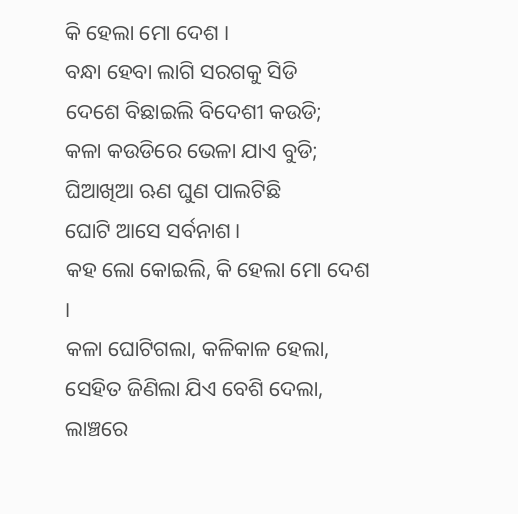କି ହେଲା ମୋ ଦେଶ ।
ବନ୍ଧା ହେବା ଲାଗି ସରଗକୁ ସିଡି
ଦେଶେ ବିଛାଇଲି ବିଦେଶୀ କଉଡି;
କଳା କଉଡିରେ ଭେଳା ଯାଏ ବୁଡି;
ଘିଆଖିଆ ଋଣ ଘୁଣ ପାଲଟିଛି
ଘୋଟି ଆସେ ସର୍ବନାଶ।
କହ ଲୋ କୋଇଲି, କି ହେଲା ମୋ ଦେଶ ।
କଳା ଘୋଟିଗଲା, କଳିକାଳ ହେଲା,
ସେହିତ ଜିଣିଲା ଯିଏ ବେଶି ଦେଲା,
ଲାଞ୍ଚରେ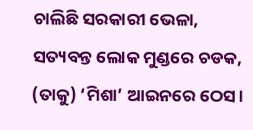ଚାଲିଛି ସରକାରୀ ଭେଳା,
ସତ୍ୟବନ୍ତ ଲୋକ ମୁଣ୍ଡରେ ଚଡକ,
(ତାକୁ) ‘ମିଶା’ ଆଇନରେ ଠେସ।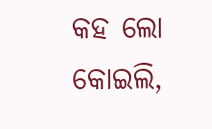କହ ଲୋ କୋଇଲି,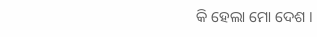କି ହେଲା ମୋ ଦେଶ ।